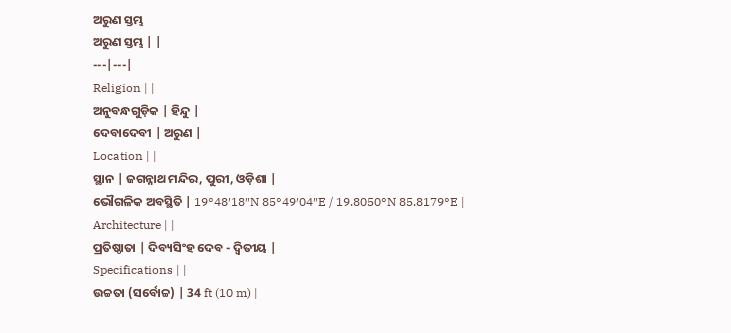ଅରୁଣ ସ୍ତମ୍ଭ
ଅରୁଣ ସ୍ତମ୍ଭ | |
---|---|
Religion | |
ଅନୁବନ୍ଧଗୁଡ଼ିକ | ହିନ୍ଦୁ |
ଦେବାଦେବୀ | ଅରୁଣ |
Location | |
ସ୍ଥାନ | ଜଗନ୍ନାଥ ମନ୍ଦିର, ପୁରୀ, ଓଡ଼ିଶା |
ଭୌଗଳିକ ଅବସ୍ଥିତି | 19°48′18″N 85°49′04″E / 19.8050°N 85.8179°E |
Architecture | |
ପ୍ରତିଷ୍ଠାତା | ଦିବ୍ୟସିଂହ ଦେବ - ଦ୍ୱିତୀୟ |
Specifications | |
ଉଚ୍ଚତା (ସର୍ବୋଚ୍ଚ) | 34 ft (10 m) |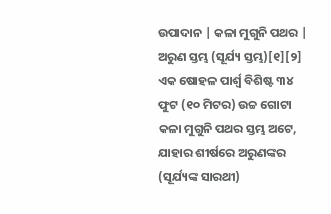ଉପାଦାନ | କଳା ମୁଗୁନି ପଥର |
ଅରୁଣ ସ୍ତମ୍ଭ (ସୂର୍ଯ୍ୟ ସ୍ତମ୍ଭ)[୧][୨] ଏକ ଷୋହଳ ପାର୍ଶ୍ୱ ବିଶିଷ୍ଟ ୩୪ ଫୁଟ (୧୦ ମିଟର) ଉଚ୍ଚ ଗୋଟା କଳା ମୁଗୁନି ପଥର ସ୍ତମ୍ଭ ଅଟେ, ଯାହାର ଶୀର୍ଷରେ ଅରୁଣଙ୍କର (ସୂର୍ଯ୍ୟଙ୍କ ସାରଥୀ)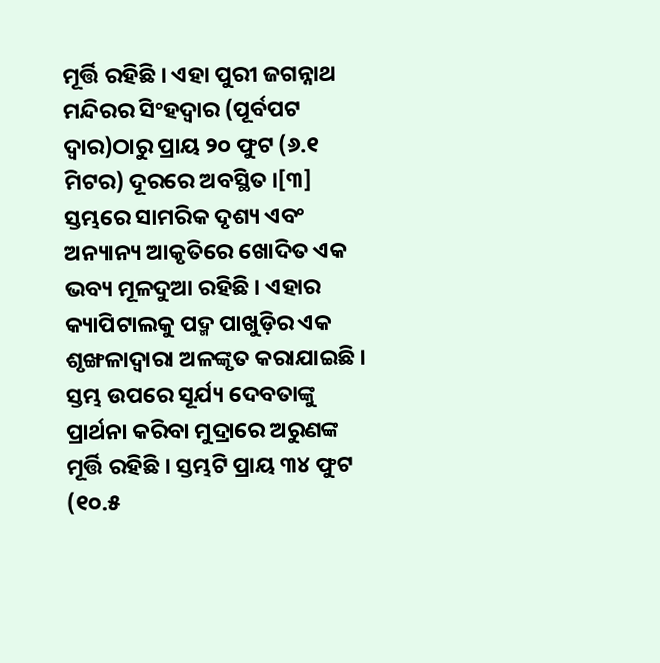ମୂର୍ତ୍ତି ରହିଛି । ଏହା ପୁରୀ ଜଗନ୍ନାଥ ମନ୍ଦିରର ସିଂହଦ୍ୱାର (ପୂର୍ବପଟ ଦ୍ୱାର)ଠାରୁ ପ୍ରାୟ ୨୦ ଫୁଟ (୬.୧ ମିଟର) ଦୂରରେ ଅବସ୍ଥିତ ।[୩] ସ୍ତମ୍ଭରେ ସାମରିକ ଦୃଶ୍ୟ ଏବଂ ଅନ୍ୟାନ୍ୟ ଆକୃତିରେ ଖୋଦିତ ଏକ ଭବ୍ୟ ମୂଳଦୁଆ ରହିଛି । ଏହାର କ୍ୟାପିଟାଲକୁ ପଦ୍ମ ପାଖୁଡ଼ିର ଏକ ଶୃଙ୍ଖଳାଦ୍ୱାରା ଅଳଙ୍କୃତ କରାଯାଇଛି । ସ୍ତମ୍ଭ ଉପରେ ସୂର୍ଯ୍ୟ ଦେବତାଙ୍କୁ ପ୍ରାର୍ଥନା କରିବା ମୁଦ୍ରାରେ ଅରୁଣଙ୍କ ମୂର୍ତ୍ତି ରହିଛି । ସ୍ତମ୍ଭଟି ପ୍ରାୟ ୩୪ ଫୁଟ (୧୦.୫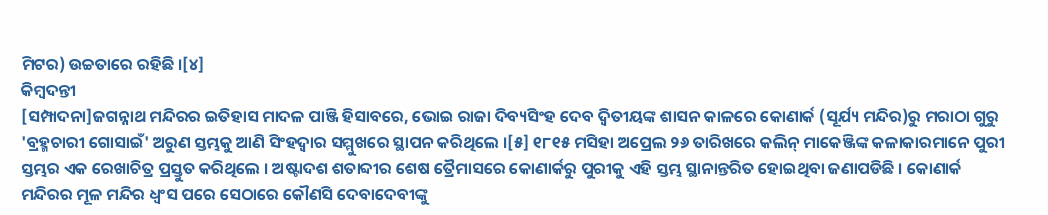ମିଟର) ଉଚ୍ଚତାରେ ରହିଛି ।[୪]
କିମ୍ବଦନ୍ତୀ
[ସମ୍ପାଦନା]ଜଗନ୍ନାଥ ମନ୍ଦିରର ଇତିହାସ ମାଦଳ ପାଞ୍ଜି ହିସାବରେ, ଭୋଇ ରାଜା ଦିବ୍ୟସିଂହ ଦେବ ଦ୍ୱିତୀୟଙ୍କ ଶାସନ କାଳରେ କୋଣାର୍କ (ସୂର୍ଯ୍ୟ ମନ୍ଦିର)ରୁ ମରାଠା ଗୁରୁ 'ବ୍ରହ୍ମଚାରୀ ଗୋସାଇଁ' ଅରୁଣ ସ୍ତମ୍ଭକୁ ଆଣି ସିଂହଦ୍ୱାର ସମ୍ମୁଖରେ ସ୍ଥାପନ କରିଥିଲେ ।[୫] ୧୮୧୫ ମସିହା ଅପ୍ରେଲ ୨୬ ତାରିଖରେ କଲିନ୍ ମାକେଞ୍ଜିଙ୍କ କଳାକାରମାନେ ପୁରୀ ସ୍ତମ୍ଭର ଏକ ରେଖାଚିତ୍ର ପ୍ରସ୍ତୁତ କରିଥିଲେ । ଅଷ୍ଟାଦଶ ଶତାବ୍ଦୀର ଶେଷ ତ୍ରୈମାସରେ କୋଣାର୍କରୁ ପୁରୀକୁ ଏହି ସ୍ତମ୍ଭ ସ୍ଥାନାନ୍ତରିତ ହୋଇଥିବା ଜଣାପଡିଛି । କୋଣାର୍କ ମନ୍ଦିରର ମୂଳ ମନ୍ଦିର ଧ୍ୱଂସ ପରେ ସେଠାରେ କୌଣସି ଦେବାଦେବୀଙ୍କୁ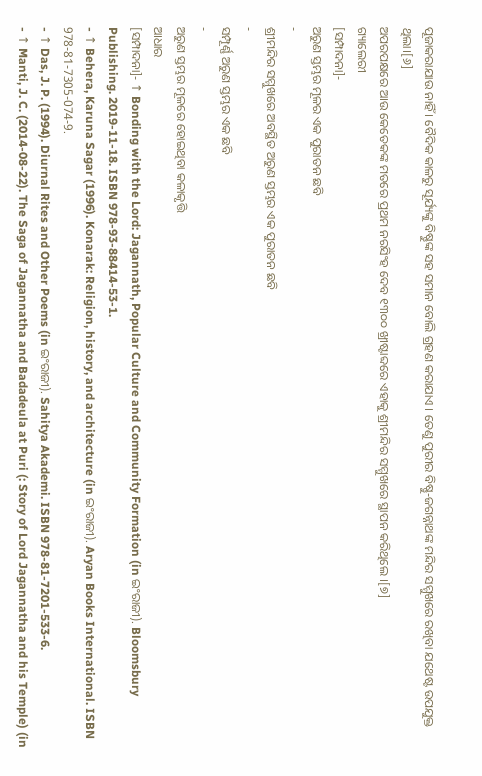ପୂଜାକରାଯାଉ ନାହିଁ । ବୈଦିକ କାଳରୁ ସୂର୍ଯ୍ୟଙ୍କୁ ବିଷ୍ଣୁଙ୍କ ସହ ସମାନ ବୋଲି ଗ୍ରହଣ କରାଯାଏ । ତେଣୁ ପୁରୀର ବିଷ୍ଣୁ-ଜଗନ୍ନାଥଙ୍କ ମନ୍ଦିର ସମ୍ମୁଖରେ ରଖିବା ଯଥେଷ୍ଟ ଉପଯୁକ୍ତ ଥିଲା।[୬]
ଅପରପକ୍ଷରେ ଆଉ କେତେକଙ୍କ ମତରେ ପ୍ରଥମ ନରସିଂହ ଦେବ ୧୩୦୦ ଖ୍ରୀଷ୍ଟାବ୍ଦରେ ଏହାକୁ ଶ୍ରୀମନ୍ଦିର ସମ୍ମୁଖରେ ସ୍ଥାପନ କରିଥିଲେ ।[୭]
ଗ୍ୟାଲେରୀ
[ସମ୍ପାଦନା]-
ଅରୁଣ ସ୍ତମ୍ଭର ମୂଳର ଏକ ପୁରାତନ ଛବି
-
ଶ୍ରୀମନ୍ଦିର ସମ୍ମୁଖରେ ଅବସ୍ଥିତ ଅରୁଣ ସ୍ତମ୍ଭର ଏକ ପୁରାତନ ଛବି
-
ସମ୍ପୂର୍ଣ୍ଣ ଅରୁଣ ସ୍ତମ୍ଭର ଏକ ଛବି
-
ଅରୁଣ ସ୍ତମ୍ଭର ମୂଳରେ ହୋଇଥିବା କଳାକୃତ୍ତି
ଆଧାର
[ସମ୍ପାଦନା]- ↑ Bonding with the Lord: Jagannath, Popular Culture and Community Formation (in ଇଂରାଜୀ). Bloomsbury Publishing. 2019-11-18. ISBN 978-93-88414-53-1.
- ↑ Behera, Karuna Sagar (1996). Konarak: Religion, history, and architecture (in ଇଂରାଜୀ). Aryan Books International. ISBN 978-81-7305-074-9.
- ↑ Das, J. P. (1994). Diurnal Rites and Other Poems (in ଇଂରାଜୀ). Sahitya Akademi. ISBN 978-81-7201-533-6.
- ↑ Manti, J. C. (2014-08-22). The Saga of Jagannatha and Badadeula at Puri (: Story of Lord Jagannatha and his Temple) (in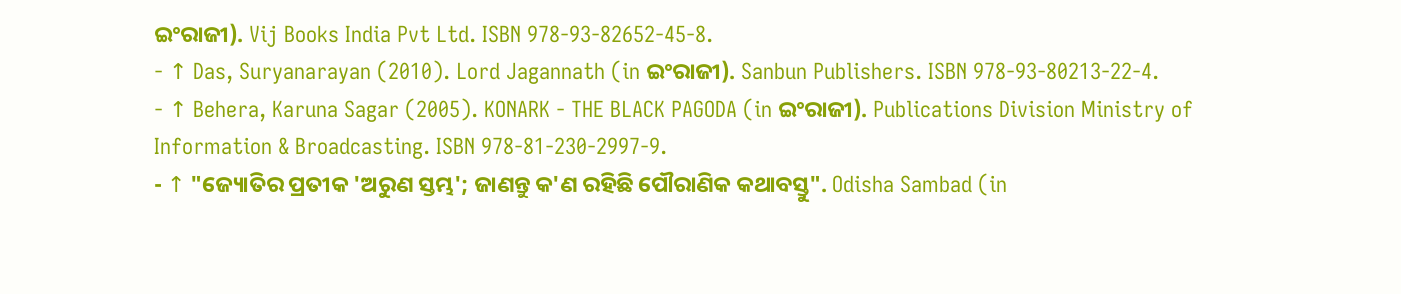ଇଂରାଜୀ). Vij Books India Pvt Ltd. ISBN 978-93-82652-45-8.
- ↑ Das, Suryanarayan (2010). Lord Jagannath (in ଇଂରାଜୀ). Sanbun Publishers. ISBN 978-93-80213-22-4.
- ↑ Behera, Karuna Sagar (2005). KONARK - THE BLACK PAGODA (in ଇଂରାଜୀ). Publications Division Ministry of Information & Broadcasting. ISBN 978-81-230-2997-9.
- ↑ "ଜ୍ୟୋତିର ପ୍ରତୀକ 'ଅରୁଣ ସ୍ତମ୍ଭ'; ଜାଣନ୍ତୁ କ'ଣ ରହିଛି ପୌରାଣିକ କଥାବସ୍ତୁ". Odisha Sambad (in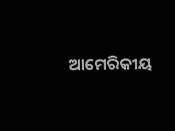ଆମେରିକୀୟ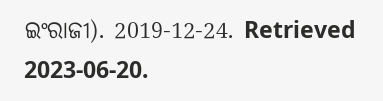ଇଂରାଜୀ). 2019-12-24. Retrieved 2023-06-20.